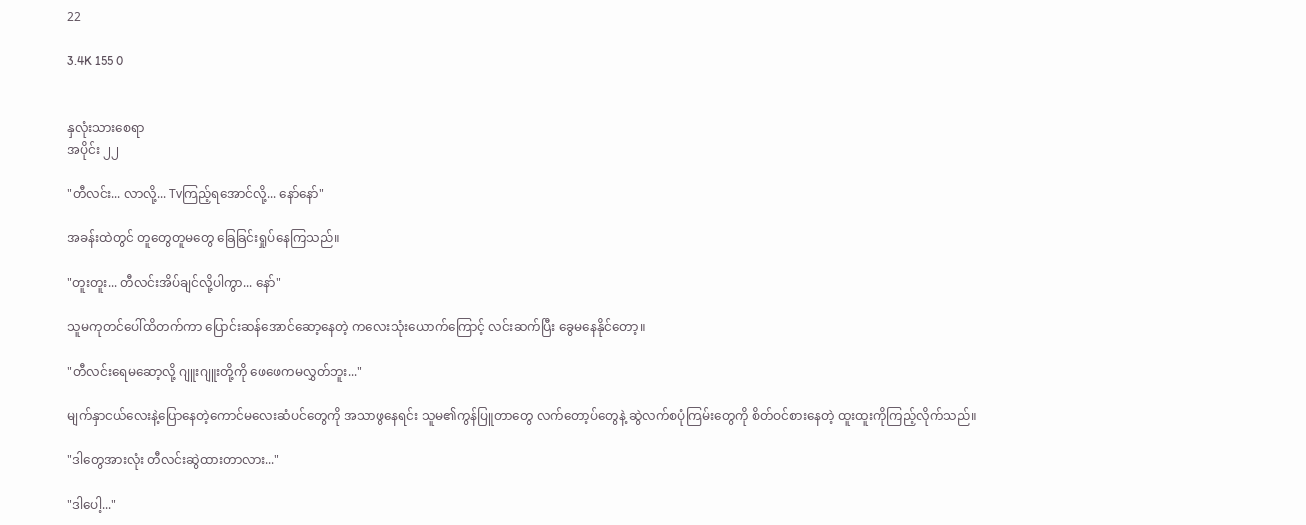22

3.4K 155 0


နှလုံးသားစေရာ
အပိုင်း ၂၂

"တီလင်း... လာလို့... Tvကြည့်ရအောင်လို့... နော်နော်"

အခန်းထဲတွင် တူတွေတူမတွေ ခြေခြင်းရှုပ်နေကြသည်။

"တူးတူး... တီလင်းအိပ်ချင်လို့ပါကွာ... နော်"

သူမကုတင်ပေါ်ထိတက်ကာ ပြောင်းဆန်အောင်ဆော့နေတဲ့ ကလေးသုံးယောက်ကြောင့် လင်းဆက်ပြီး ခွေမနေနိုင်တော့။

"တီလင်းရေမဆော့လို့ ဂျူးဂျူးတို့ကို ဖေဖေကမလွှတ်ဘူး..."

မျက်နှာငယ်လေးနဲ့ပြောနေတဲ့ကောင်မလေးဆံပင်တွေကို အသာဖွနေရင်း သူမ၏ကွန်ပြူတာတွေ လက်တော့ပ်တွေနဲ့ ဆွဲလက်စပုံကြမ်းတွေကို စိတ်ဝင်စားနေတဲ့ ထူးထူးကိုကြည့်လိုက်သည်။

"ဒါတွေအားလုံး တီလင်းဆွဲထားတာလား..."

"ဒါပေါ့..."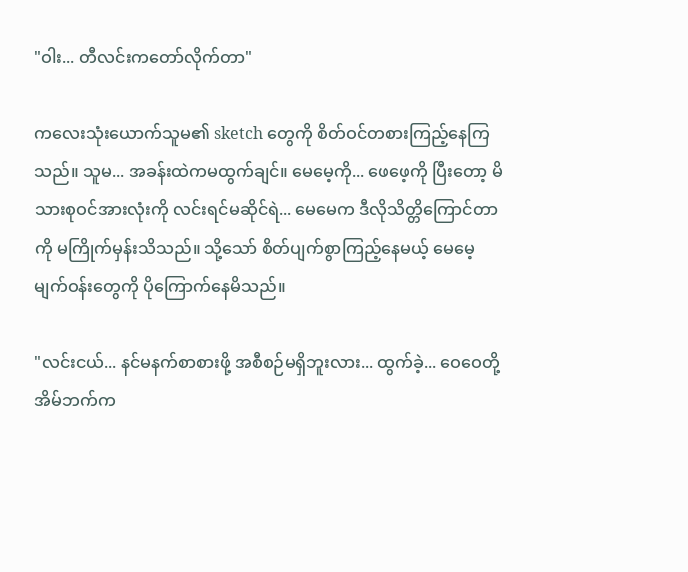"ဝါး... တီလင်းကတော်လိုက်တာ"

ကလေးသုံးယောက်သူမ၏ sketch တွေကို စိတ်ဝင်တစားကြည့်နေကြသည်။ သူမ... အခန်းထဲကမထွက်ချင်။ မေမေ့ကို... ဖေဖေ့ကို ပြီးတော့ မိသားစုဝင်အားလုံးကို လင်းရင်မဆိုင်ရဲ... မေမေက ဒီလိုသိတ္တိကြောင်တာကို မကြိုက်မှန်းသိသည်။ သို့သော် စိတ်ပျက်စွာကြည့်နေမယ့် မေမေ့မျက်ဝန်းတွေကို ပိုကြောက်နေမိသည်။

"လင်းငယ်... နင်မနက်စာစားဖို့ အစီစဉ်မရှိဘူးလား... ထွက်ခဲ့... ဝေဝေတို့အိမ်ဘက်က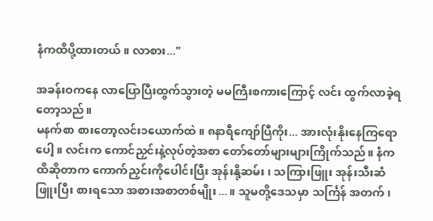နံကထိပို့ထားတယ်။ လာစား..."

အခန်းဝကနေ လာပြောပြီးထွက်သွားတဲ့ မမကြီးစကားကြောင့် လင်း ထွက်လာခဲ့ရတော့သည်။
မနက်စာ စားတော့လင်း၁ယောက်ထဲ။ ၈နာရီကျော်ပြီကိုး... အားလုံးနိုးနေကြရောပေါ့။ လင်းက ကောင်ညှင်းနဲ့လုပ်တဲ့အစာ တော်တော်များများကြိုက်သည်။ နံကထိဆိုတာက ကောက်ညှင်းကိုပေါင်းပြီး အုန်းနို့ဆမ်း၊ သကြားဖြူး အုန်းသီးဆံဖြူးပြီး စားရသော အစားအစာတစ်မျိုး...။ သူမတို့ဒေသမှာ သင်္ကြန် အတက်၊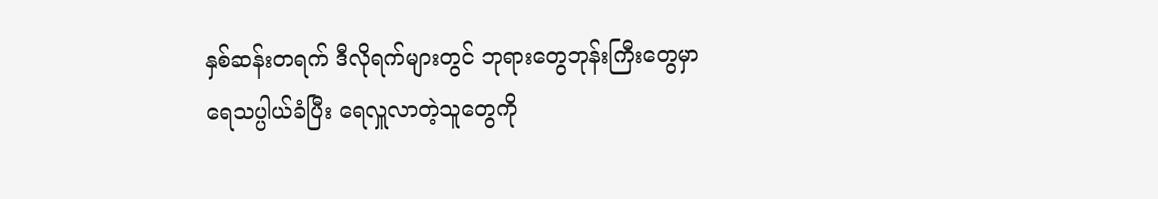နှစ်ဆန်းတရက် ဒီလိုရက်များတွင် ဘုရားတွေဘုန်းကြီးတွေမှာ ရေသပ္ပါယ်ခံပြီး ရေလှူလာတဲ့သူတွေကို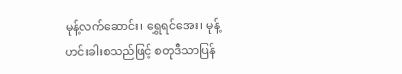မုန့်လက်ဆောင်း၊ ရွှေရင်အေး၊ မုန့်ဟင်းခါးစသည်ဖြင့် စတုဒီသာပြန်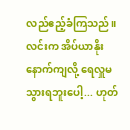လည်ဧည့်ခံကြသည်။ လင်းက အိပ်ယာနိုးနောက်ကျလို့ ရေလှူမသွားရဘူးပေါ့... ဟုတ်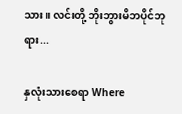သား။ လင်းတို့ ဘိုးဘွားမိဘပိုင်ဘုရား...

နှလုံးသားစေရာ Where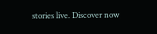stories live. Discover now